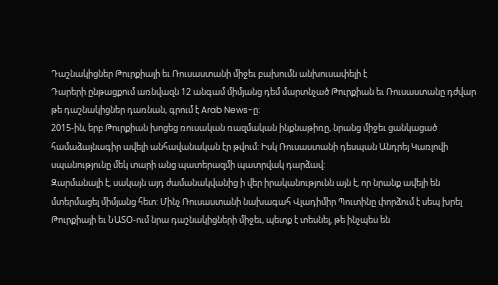Դաշնակիցներ Թուրքիայի եւ Ռուսաստանի միջեւ բախումն անխուսափելի է
Դարերի ընթացքում առնվազն 12 անգամ միմյանց դեմ մարտնչած Թուրքիան եւ Ռուսաստանը դժվար թե դաշնակիցներ դառնան, գրում է Arab News-ը:
2015-ին, երբ Թուրքիան խոցեց ռուսական ռազմական ինքնաթիռը, նրանց միջեւ ցանկացած համաձայնագիր ավելի անհավանական էր թվում: Իսկ Ռուսաստանի դեսպան Անդրեյ Կառլովի սպանությունը մեկ տարի անց պատերազմի պատրվակ դարձավ:
Զարմանալի է, սակայն այդ ժամանակվանից ի վեր իրականությունն այն է, որ նրանք ավելի են մտերմացել միմյանց հետ: Մինչ Ռուսաստանի նախագահ Վլադիմիր Պուտինը փորձում է սեպ խրել Թուրքիայի եւ ՆԱՏՕ-ում նրա դաշնակիցների միջեւ, պետք է տեսնել, թե ինչպես են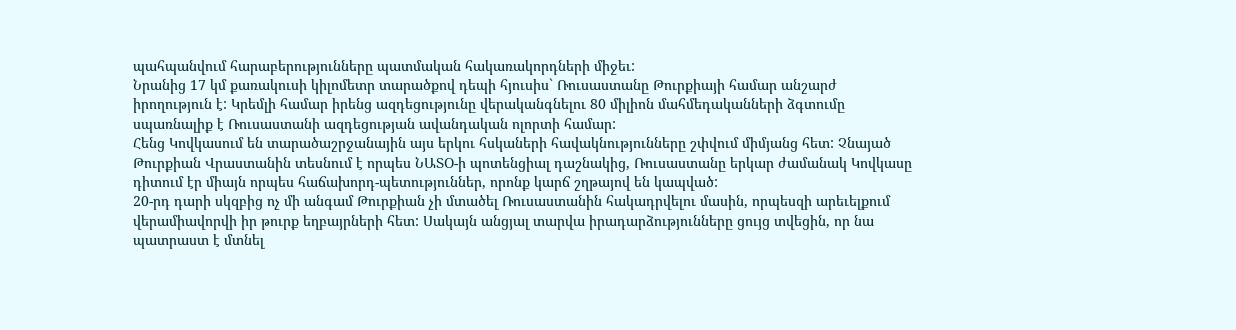պահպանվում հարաբերությունները պատմական հակառակորդների միջեւ:
Նրանից 17 կմ քառակուսի կիլոմետր տարածքով դեպի հյուսիս` Ռուսաստանը Թուրքիայի համար անշարժ իրողություն է: Կրեմլի համար իրենց ազդեցությունը վերականգնելու 80 միլիոն մահմեդականների ձգտումը սպառնալիք է Ռուսաստանի ազդեցության ավանդական ոլորտի համար:
Հենց Կովկասում են տարածաշրջանային այս երկու հսկաների հավակնությունները շփվում միմյանց հետ: Չնայած Թուրքիան Վրաստանին տեսնում է որպես ՆԱՏՕ-ի պոտենցիալ դաշնակից, Ռուսաստանը երկար ժամանակ Կովկասը դիտում էր միայն որպես հաճախորդ-պետություններ, որոնք կարճ շղթայով են կապված:
20-րդ դարի սկզբից ոչ մի անգամ Թուրքիան չի մտածել Ռուսաստանին հակադրվելու մասին, որպեսզի արեւելքում վերամիավորվի իր թուրք եղբայրների հետ: Սակայն անցյալ տարվա իրադարձությունները ցույց տվեցին, որ նա պատրաստ է մտնել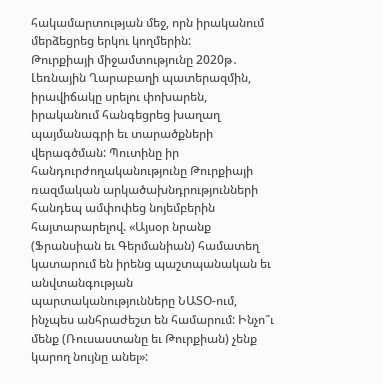հակամարտության մեջ, որն իրականում մերձեցրեց երկու կողմերին:
Թուրքիայի միջամտությունը 2020թ․ Լեռնային Ղարաբաղի պատերազմին, իրավիճակը սրելու փոխարեն, իրականում հանգեցրեց խաղաղ պայմանագրի եւ տարածքների վերագծման: Պուտինը իր հանդուրժողականությունը Թուրքիայի ռազմական արկածախնդրությունների հանդեպ ամփոփեց նոյեմբերին հայտարարելով. «Այսօր նրանք (Ֆրանսիան եւ Գերմանիան) համատեղ կատարում են իրենց պաշտպանական եւ անվտանգության պարտականությունները ՆԱՏՕ-ում, ինչպես անհրաժեշտ են համարում: Ինչո՞ւ մենք (Ռուսաստանը եւ Թուրքիան) չենք կարող նույնը անել»: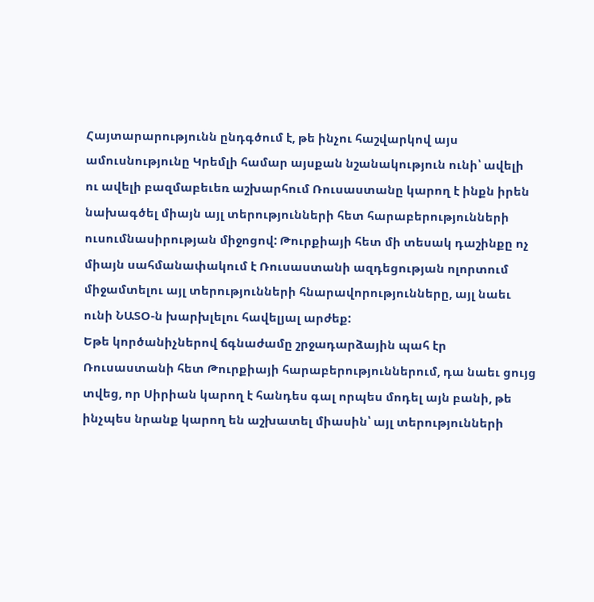Հայտարարությունն ընդգծում է, թե ինչու հաշվարկով այս ամուսնությունը Կրեմլի համար այսքան նշանակություն ունի՝ ավելի ու ավելի բազմաբեւեռ աշխարհում Ռուսաստանը կարող է ինքն իրեն նախագծել միայն այլ տերությունների հետ հարաբերությունների ուսումնասիրության միջոցով: Թուրքիայի հետ մի տեսակ դաշինքը ոչ միայն սահմանափակում է Ռուսաստանի ազդեցության ոլորտում միջամտելու այլ տերությունների հնարավորությունները, այլ նաեւ ունի ՆԱՏՕ-ն խարխլելու հավելյալ արժեք:
Եթե կործանիչներով ճգնաժամը շրջադարձային պահ էր Ռուսաստանի հետ Թուրքիայի հարաբերություններում, դա նաեւ ցույց տվեց, որ Սիրիան կարող է հանդես գալ որպես մոդել այն բանի, թե ինչպես նրանք կարող են աշխատել միասին՝ այլ տերությունների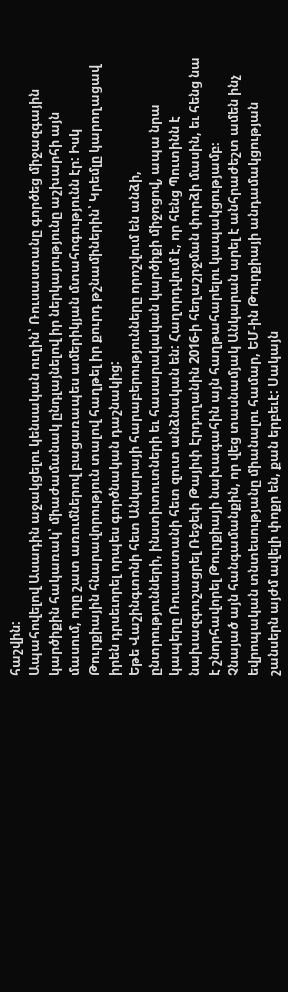հաշվին:
Ապահովելով Ասադին աջակցելու կենսական ուղին՝ Ռուսաստանը գործեց միջազգային կարծիքին հակառակ՝ միաժամանակ ընդլայնելով իր ներկայությունը աշխարհի այն մասում, որը շատ առումներով բացառապես ամերիկյան մտահոգությունն էր: Իսկ Թուրքիային հնարավորություն տալով հաղթել իր քուրդ թշնամիներին՝ Կրեմլը կարողացավ իրեն դրսեւորել որպես գործնական դաշնակից:
Եթե Վաշինգտոնի հետ Անկարայի հարաբերությունները որոշվում են անձի, ընտրությունների, ինստիտուտների եւ հասարակական կարծիքի միջոցով, ապա նրա կապերը Ռուսաստանի հետ զուտ անձնական են: Հաղորդվում է, որ հենց Պուտինն է նախազգուշացրել Ռեջեփ Թայիփ Էրդողանին 2016-ի հեղաշրջման փորձի մասին, եւ հենց նա է շնորհավորել Թուրքիայի նախագահին այն հաղթահարելու կապակցությամբ։
Չնայած այն հանգամանքին, որ վեց տասնամյակ Անկարան արել է անհրաժեշտ ամեն ինչ եվրոպական տնտեսությանը միանալու համար, ԵՄ-ին Թուրքիայի անդամակցության շանսերն այժմ ավելի փոքր են, քան երբեւէ: Սակայն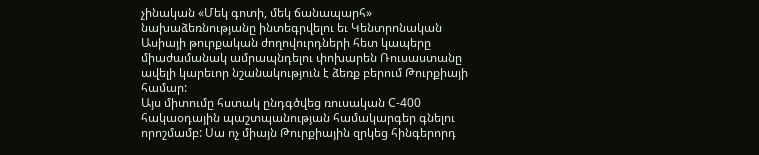չինական «Մեկ գոտի, մեկ ճանապարհ» նախաձեռնությանը ինտեգրվելու եւ Կենտրոնական Ասիայի թուրքական ժողովուրդների հետ կապերը միաժամանակ ամրապնդելու փոխարեն Ռուսաստանը ավելի կարեւոր նշանակություն է ձեռք բերում Թուրքիայի համար:
Այս միտումը հստակ ընդգծվեց ռուսական С-400 հակաօդային պաշտպանության համակարգեր գնելու որոշմամբ: Սա ոչ միայն Թուրքիային զրկեց հինգերորդ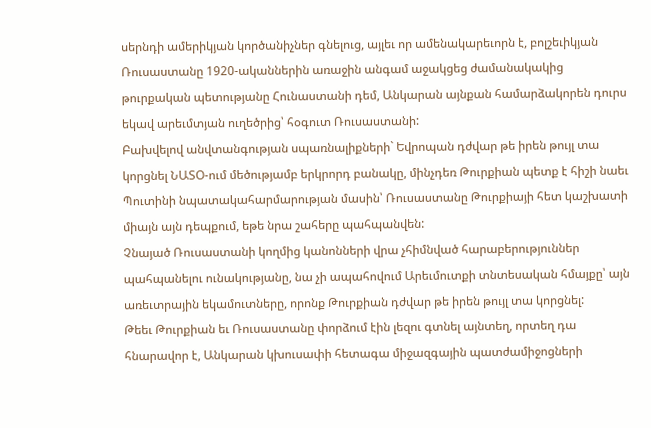սերնդի ամերիկյան կործանիչներ գնելուց, այլեւ որ ամենակարեւորն է, բոլշեւիկյան Ռուսաստանը 1920-ականներին առաջին անգամ աջակցեց ժամանակակից թուրքական պետությանը Հունաստանի դեմ, Անկարան այնքան համարձակորեն դուրս եկավ արեւմտյան ուղեծրից՝ հօգուտ Ռուսաստանի:
Բախվելով անվտանգության սպառնալիքների` Եվրոպան դժվար թե իրեն թույլ տա կորցնել ՆԱՏՕ-ում մեծությամբ երկրորդ բանակը, մինչդեռ Թուրքիան պետք է հիշի նաեւ Պուտինի նպատակահարմարության մասին՝ Ռուսաստանը Թուրքիայի հետ կաշխատի միայն այն դեպքում, եթե նրա շահերը պահպանվեն:
Չնայած Ռուսաստանի կողմից կանոնների վրա չհիմնված հարաբերություններ պահպանելու ունակությանը, նա չի ապահովում Արեւմուտքի տնտեսական հմայքը՝ այն առեւտրային եկամուտները, որոնք Թուրքիան դժվար թե իրեն թույլ տա կորցնել:
Թեեւ Թուրքիան եւ Ռուսաստանը փորձում էին լեզու գտնել այնտեղ, որտեղ դա հնարավոր է, Անկարան կխուսափի հետագա միջազգային պատժամիջոցների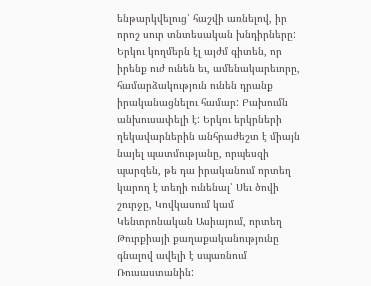ենթարկվելուց՝ հաշվի առնելով, իր որոշ սուր տնտեսական խնդիրները: Երկու կողմերն էլ այժմ գիտեն, որ իրենք ուժ ունեն եւ, ամենակարեւորը, համարձակություն ունեն դրանք իրականացնելու համար: Բախումն անխուսափելի է: Երկու երկրների ղեկավարներին անհրաժեշտ է միայն նայել պատմությանը, որպեսզի պարզեն, թե դա իրականում որտեղ կարող է տեղի ունենալ՝ Սեւ ծովի շուրջը, Կովկասում կամ Կենտրոնական Ասիայում, որտեղ Թուրքիայի քաղաքականությունը գնալով ավելի է սպառնում Ռուսաստանին: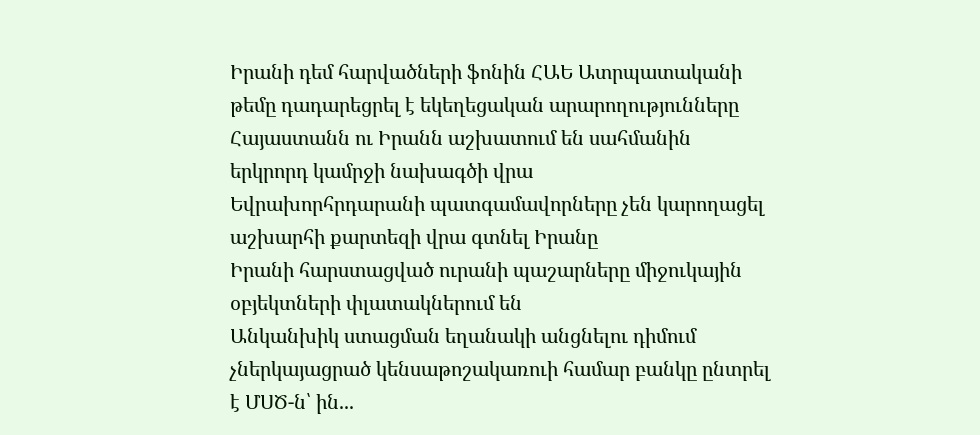Իրանի դեմ հարվածների ֆոնին ՀԱԵ Ատրպատականի թեմը դադարեցրել է եկեղեցական արարողությունները
Հայաստանն ու Իրանն աշխատում են սահմանին երկրորդ կամրջի նախագծի վրա
Եվրախորհրդարանի պատգամավորները չեն կարողացել աշխարհի քարտեզի վրա գտնել Իրանը
Իրանի հարստացված ուրանի պաշարները միջուկային օբյեկտների փլատակներում են
Անկանխիկ ստացման եղանակի անցնելու դիմում չներկայացրած կենսաթոշակառուի համար բանկը ընտրել է ՄՍԾ-ն՝ ին...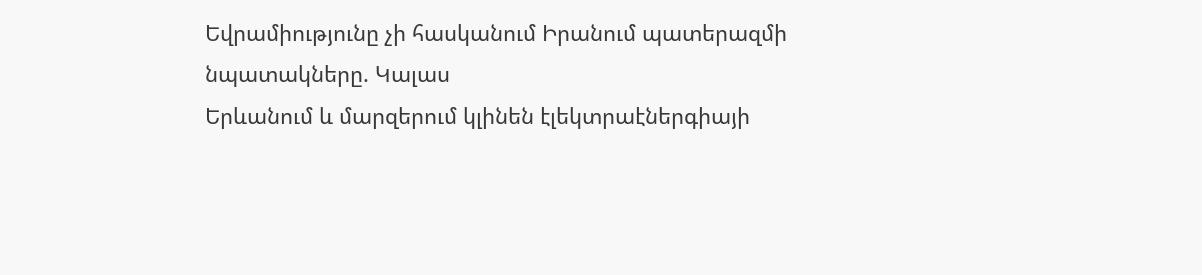Եվրամիությունը չի հասկանում Իրանում պատերազմի նպատակները. Կալաս
Երևանում և մարզերում կլինեն էլեկտրաէներգիայի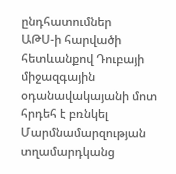ընդհատումներ
ԱԹՍ-ի հարվածի հետևանքով Դուբայի միջազգային օդանավակայանի մոտ հրդեհ է բռնկել
Մարմնամարզության տղամարդկանց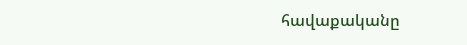հավաքականը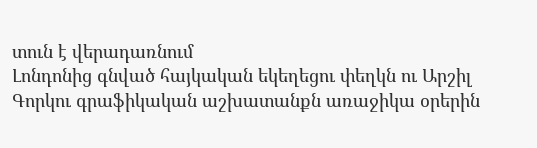տուն է վերադառնում
Լոնդոնից գնված հայկական եկեղեցու փեղկն ու Արշիլ Գորկու գրաֆիկական աշխատանքն առաջիկա օրերին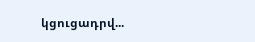կցուցադրվ...